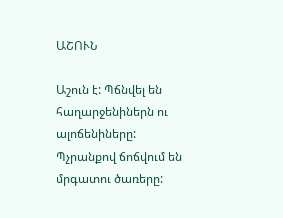ԱՇՈՒՆ

Աշուն է: Պճնվել են հաղարջենիներն ու ալոճենիները: Պչրանքով ճոճվում են մրգատու ծառերը: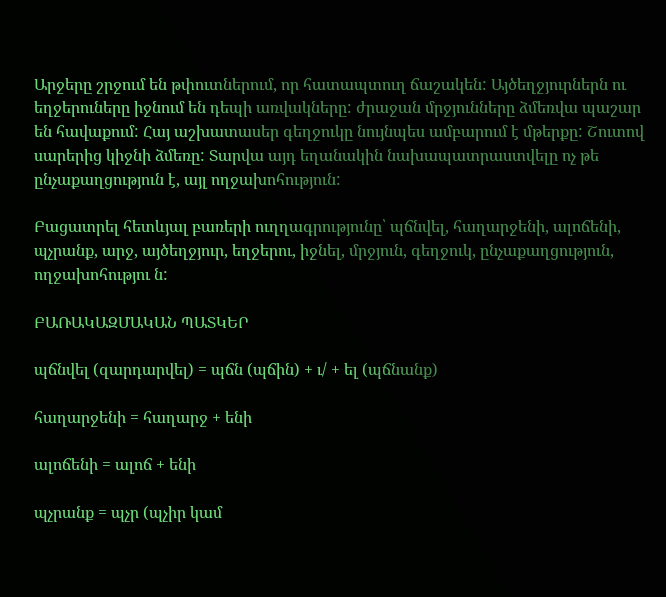Արջերը շրջում են թփուտներում, որ հատապտուղ ճաշակեն: Այծեղջյուրներն ու եղջերուները իջնում են դեպի առվակները: ժրաջան մրջյունները ձմեռվա պաշար են հավաքում: Հայ աշխատասեր գեղջուկը նույնպես ամբարում է մթերքը: Շուտով սարերից կիջնի ձմեռը: Տարվա այդ եղանակին նախապատրաստվելը ոչ թե ընչաքաղցություն է, այլ ողջախոհություն:

Բացատրել հետևյալ բառերի ուղղագրությունը՝ պճնվել, հաղարջենի, ալոճենի, պչրանք, արջ, այծեղջյուր, եղջերու, իջնել, մրջյուն, գեղջուկ, ընչաքաղցություն, ողջախոհությու ն:

ԲԱՌԱԿԱԶՄԱԿԱՆ ՊԱՏԿԵՐ

պճնվել (զարդարվել) = պճն (պճին) + ւ/ + ել (պճնանք)

հաղարջենի = հաղարջ + ենի

ալոճենի = ալոճ + ենի

պչրանք = պչր (պչիր կամ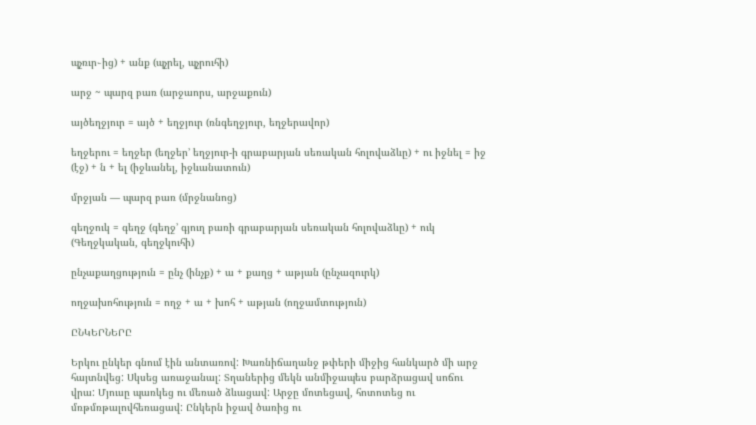պչռւր֊ից) + անք (պչրել, պչրուհի)

արջ ~ պարզ բառ (արջաորս, արջաքուն)

այծեղջյուր = այծ + եղջյուր (ռնգեղջյուր, եղջերավոր)

եղջերու = եղջեր (եղջեր’ եղջյուր-ի գրաբարյան սեռական հոլովաձևը) + ու իջնել = իջ (էջ) + ն + ել (իջևանել, իջևանատուն)

մրջյան — պարզ բառ (մրջնանոց)

գեղջուկ = գեղջ (գեղջ’ գյուղ բառի գրաբարյան սեռական հոլովաձևը) + ուկ (Գեղջկական, գեղջկուհի)

ընչաքաղցություն = ընչ (ինչք) + ա + քաղց + աթյան (ընչազուրկ)

ողջախոհություն = ողջ + ա + խոհ + աթյան (ողջամտություն)

ԸՆԿԵՐՆԵՐԸ

Երկու ընկեր գնում էին անտառով: Խառնիճաղանջ թփերի միջից հանկարծ մի արջ հայտնվեց: Սկսեց առաջանալ: Տղաներից մեկն անմիջապես բարձրացավ սոճու վրա: Մյուսը պառկեց ու մեռած ձևացավ: Արջը մոտեցավ, հոտոտեց ու մռթմռթալովհեռացավ: Ընկերն իջավ ծառից ու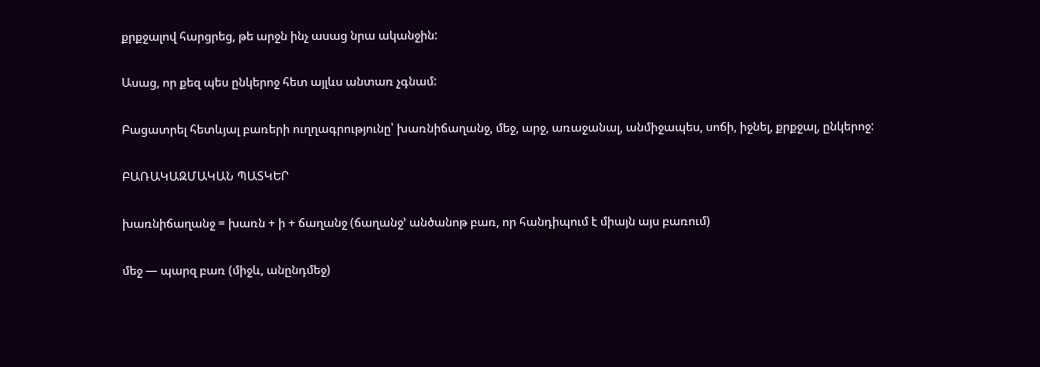քրքջալով հարցրեց, թե արջն ինչ ասաց նրա ականջին:

Ասաց, որ քեզ պես ընկերոջ հետ այլևս անտառ չգնամ:

Բացատրել հետևյալ բառերի ուղղագրությունը՝ խառնիճաղանջ, մեջ, արջ, առաջանալ, անմիջապես, սոճի, իջնել, քրքջալ, ընկերոջ:

ԲԱՌԱԿԱԶՄԱԿԱՆ ՊԱՏԿԵՐ

խառնիճաղանջ = խառն + ի + ճաղանջ (ճաղանջ’ անծանոթ բառ, որ հանդիպում է միայն այս բառում)

մեջ — պարզ բառ (միջև, անընդմեջ)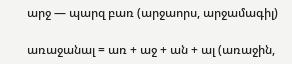արջ — պարզ բառ (արջաորս, արջամագիլ)

առաջանալ = առ + աջ + ան + ալ (առաջին,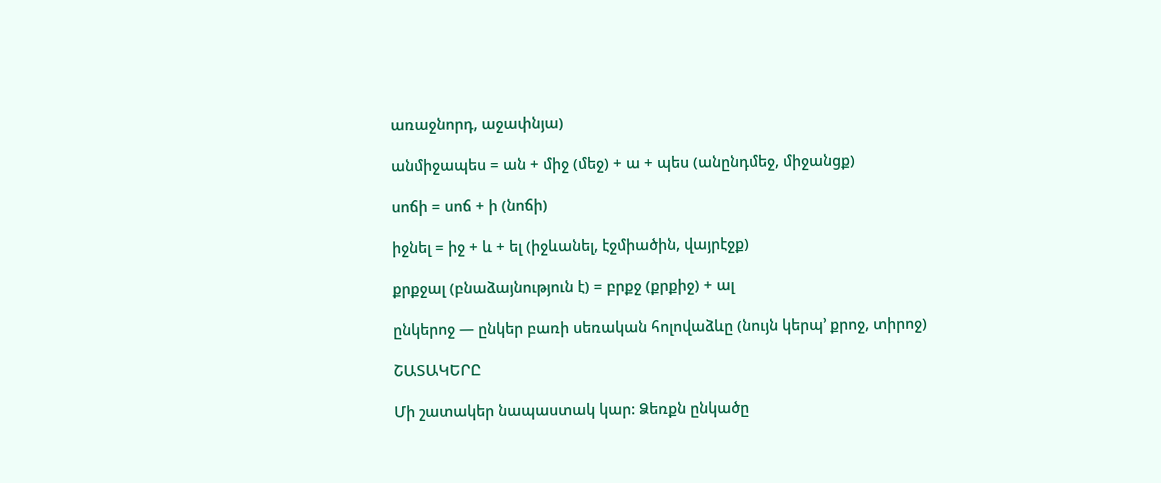առաջնորդ, աջափնյա)

անմիջապես = ան + միջ (մեջ) + ա + պես (անընդմեջ, միջանցք)

սոճի = սոճ + ի (նոճի)

իջնել = իջ + և + ել (իջևանել, էջմիածին, վայրէջք)

քրքջալ (բնաձայնություն է) = բրքջ (քրքիջ) + ալ

ընկերոջ — ընկեր բառի սեռական հոլովաձևը (նույն կերպ’ քրոջ, տիրոջ)

ՇԱՏԱԿԵՐԸ

Մի շատակեր նապաստակ կար: Ձեռքն ընկածը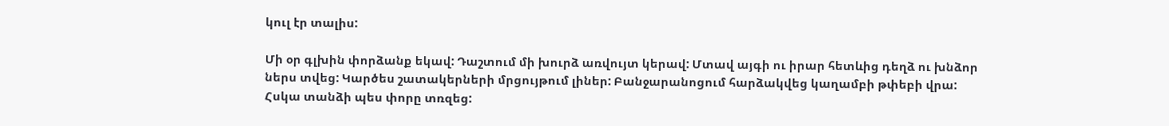կուլ էր տալիս:

Մի օր գլխին փորձանք եկավ: Դաշտում մի խուրձ առվույտ կերավ: Մտավ այգի ու իրար հետևից դեղձ ու խնձոր ներս տվեց: Կարծես շատակերների մրցույթում լիներ: Բանջարանոցում հարձակվեց կաղամբի թփեբի վրա: Հսկա տանձի պես փորը տռզեց: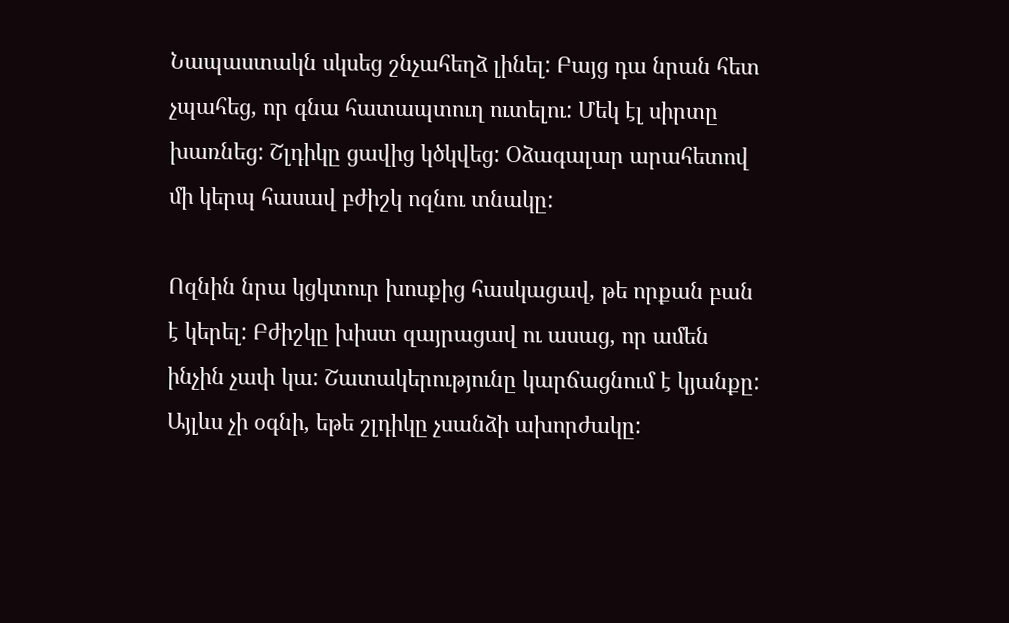Նապաստակն սկսեց շնչահեղձ լինել: Բայց դա նրան հետ չպահեց, որ գնա հատապտուղ ուտելու: Մեկ էլ սիրտը խառնեց: Շլդիկը ցավից կծկվեց: Օձագալար արահետով մի կերպ հասավ բժիշկ ոզնու տնակը:

Ոզնին նրա կցկտուր խոսքից հասկացավ, թե որքան բան է կերել: Բժիշկը խիստ զայրացավ ու ասաց, որ ամեն ինչին չափ կա: Շատակերությունը կարճացնում է կյանքը: Այլևս չի օգնի, եթե շլդիկը չսանձի ախորժակը: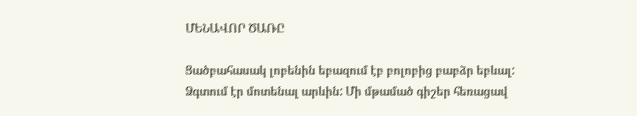ՄԵՆԱՎՈՐ ԾԱՌԸ

Ցածբահասակ լոբենին եբազում էբ բոլոբից բաբձր եբևալ: Ձգտում էր մոտենալ արևին: Մի մթամած գիշեր հեռացավ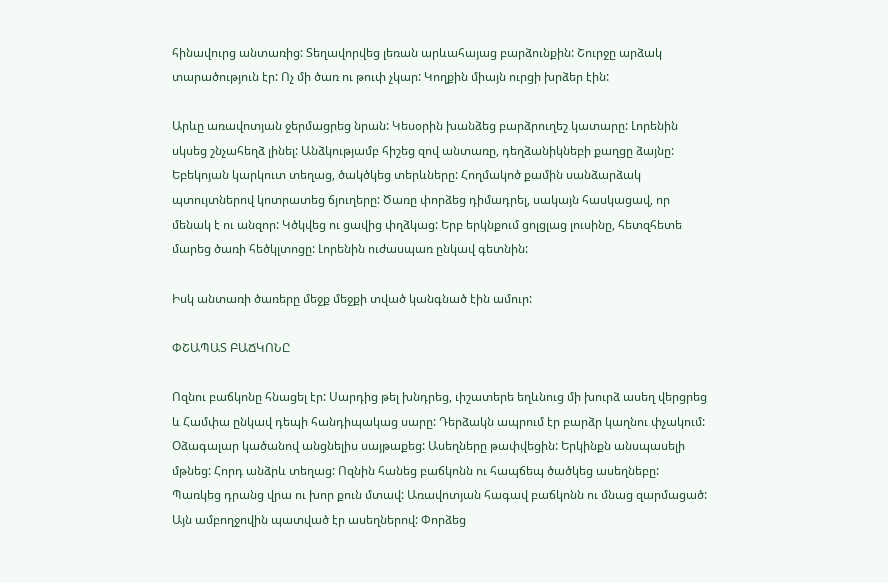հինավուրց անտառից: Տեղավորվեց լեռան արևահայաց բարձունքին: Շուրջը արձակ տարածություն էր: Ոչ մի ծառ ու թուփ չկար: Կողքին միայն ուրցի խրձեր էին:

Արևը առավոտյան ջերմացրեց նրան: Կեսօրին խանձեց բարձրուղեշ կատարը: Լորենին սկսեց շնչահեղձ լինել: Անձկությամբ հիշեց զով անտառը, դեղձանիկնեբի քաղցը ձայնը: Եբեկոյան կարկուտ տեղաց, ծակծկեց տերևները: Հողմակոծ քամին սանձարձակ պտույտներով կոտրատեց ճյուղերը: Ծառը փորձեց դիմադրել, սակայն հասկացավ, որ մենակ է ու անզոր: Կծկվեց ու ցավից փղձկաց: Երբ երկնքում ցոլցլաց լուսինը, հետզհետե մարեց ծառի հեծկլտոցը: Լորենին ուժասպառ ընկավ գետնին:

Իսկ անտառի ծառերը մեջք մեջքի տված կանգնած էին ամուր:

ՓՇԱՊԱՏ ԲԱՃԿՈՆԸ

Ոզնու բաճկոնը հնացել էր: Սարդից թել խնդրեց, ւիշատերե եղևնուց մի խուրձ ասեղ վերցրեց և Համփա ընկավ դեպի հանդիպակաց սարը: Դերձակն ապրում էր բարձր կաղնու փչակում: Օձագալար կածանով անցնելիս սայթաքեց: Ասեղները թափվեցին: Երկինքն անսպասելի մթնեց: Հորդ անձրև տեղաց: Ոզնին հանեց բաճկոնն ու հապճեպ ծածկեց ասեղնեբը: Պառկեց դրանց վրա ու խոր քուն մտավ: Առավոտյան հագավ բաճկոնն ու մնաց զարմացած: Այն ամբողջովին պատված էր ասեղներով: Փորձեց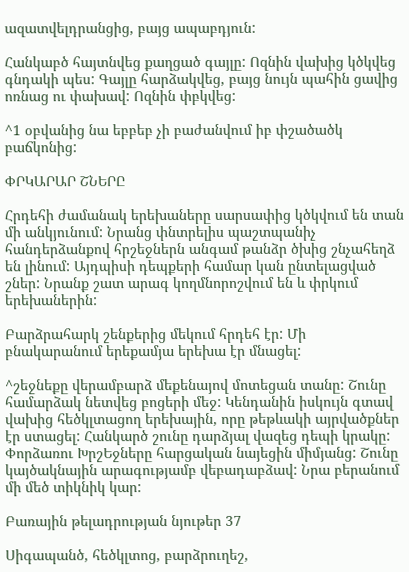ազատվելդրանցից, բայց ապաբդյուն:

Հանկաբծ հայտնվեց քաղցած գայլը: Ոզնին վախից կծկվեց գնդակի պես: Գայլը հարձակվեց, բայց նույն պահին ցավից ոռնաց ու փախավ: Ոզնին փբկվեց:

^1 օբվանից նա եբբեբ չի բաժանվում իբ փշածածկ բաճկոնից:

ՓՐԿԱՐԱՐ ՇՆԵՐԸ

Հրդեհի ժամանակ երեխաները սարսափից կծկվում են տան մի անկյունում: Նրանց փնտրելիս պաշտպանիչ հանդերձանքով հրշեջներն անգամ թանձր ծխից շնչահեղձ են լինում: Այդպիսի դեպքերի համար կան ընտելացված շներ: Նրանք շատ արագ կողմնորոշվում են և փրկում երեխաներին:

Բարձրահարկ շենքերից մեկում հրդեհ էր: Մի բնակարանում երեքամյա երեխա էր մնացել:

^շեջնեքը վերամբարձ մեքենայով մոտեցան տանը: Շունը համարձակ նետվեց բոցերի մեջ: Կենդանին իսկույն գտավ վախից հեծկլտացող երեխային, որը թեթևակի այրվածքներ էր ստացել: Հանկարծ շունը դարձյալ վազեց դեպի կրակը: Փորձառու ԽրշԵջները հարցական նայեցին միմյանց: Շունը կայծակնային արագությամբ վեբադաբձավ: Նրա բերանում մի մեծ տիկնիկ կար:

Բառային թելադրության նյութեր 37

Սիգապանծ, հեծկլտոց, բարձրուղեշ,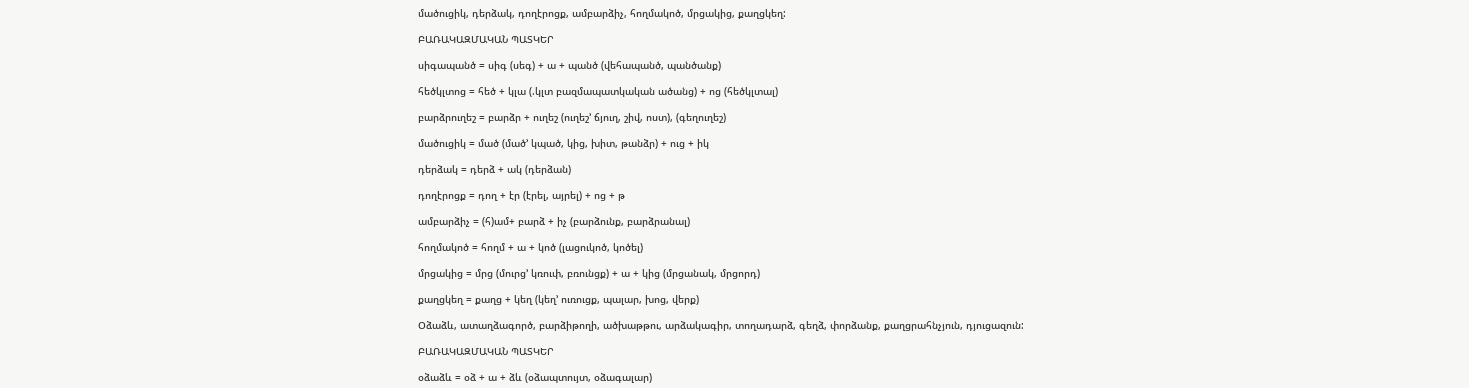մածուցիկ, դերձակ, դողէրոցք, ամբարձիչ, հողմակոծ, մրցակից, քաղցկեղ:

ԲԱՌԱԿԱԶՄԱԿԱՆ ՊԱՏԿԵՐ

սիգապանծ = սիգ (սեգ) + ա + պանծ (վեհապանծ, պանծանք)

հեծկլտոց = հեծ + կլա (.կլտ բազմապատկական ածանց) + ոց (հեծկլտալ)

բարձրուղեշ = բարձր + ուղեշ (ուղեշ’ ճյուղ, շիվ, ոստ), (գեղուղեշ)

մածուցիկ = մած (մած’ կպած, կից, խիտ, թանձր) + ուց + իկ

դերձակ = դերձ + ակ (դերձան)

դողէրոցք = դող + էր (էրել, այրել) + ոց + թ

ամբարձիչ = (հ)ամ+ բարձ + իչ (բարձունք, բարձրանալ)

հողմակոծ = հողմ + ա + կոծ (լացուկոծ, կոծել)

մրցակից = մրց (մուրց’ կռուփ, բռունցք) + ա + կից (մրցանակ, մրցորդ)

քաղցկեղ = քաղց + կեղ (կեղ’ ուռուցք, պալար, խոց, վերք)

Օձաձև, ատաղձագործ, բարձիթողի, ածխաթթու, արձակագիր, տողադարձ, գեղձ, փորձանք, քաղցրահնչյուն, դյուցազուն:

ԲԱՌԱԿԱԶՄԱԿԱՆ ՊԱՏԿԵՐ

օձաձև = օձ + ա + ձև (օձապտույտ, օձագալար)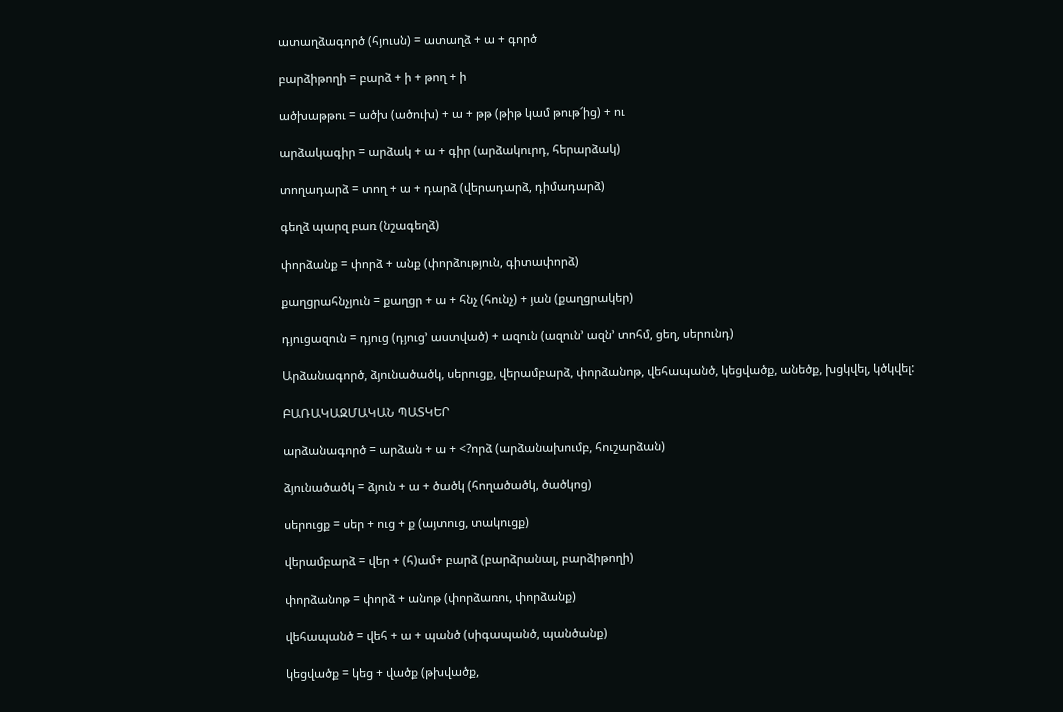ատաղձագործ (հյուսն) = ատաղձ + ա + գործ

բարձիթողի = բարձ + ի + թող + ի

ածխաթթու = ածխ (ածուխ) + ա + թթ (թիթ կամ թութ՜ից) + ու

արձակագիր = արձակ + ա + գիր (արձակուրդ, հերարձակ)

տողադարձ = տող + ա + դարձ (վերադարձ, դիմադարձ)

գեղձ պարզ բառ (նշագեղձ)

փորձանք = փորձ + անք (փորձություն, գիտափորձ)

քաղցրահնչյուն = քաղցր + ա + հնչ (հունչ) + յան (քաղցրակեր)

դյուցազուն = դյուց (դյուց’ աստված) + ազուն (ազուն’ ազն’ տոհմ, ցեղ, սերունդ)

Արձանագործ, ձյունածածկ, սերուցք, վերամբարձ, փորձանոթ, վեհապանծ, կեցվածք, անեծք, խցկվել, կծկվել:

ԲԱՌԱԿԱԶՄԱԿԱՆ ՊԱՏԿԵՐ

արձանագործ = արձան + ա + <?որձ (արձանախումբ, հուշարձան)

ձյունածածկ = ձյուն + ա + ծածկ (հողածածկ, ծածկոց)

սերուցք = սեր + ուց + ք (այտուց, տակուցք)

վերամբարձ = վեր + (հ)ամ+ բարձ (բարձրանալ, բարձիթողի)

փորձանոթ = փորձ + անոթ (փորձառու, փորձանք)

վեհապանծ = վեհ + ա + պանծ (սիգապանծ, պանծանք)

կեցվածք = կեց + վածք (թխվածք,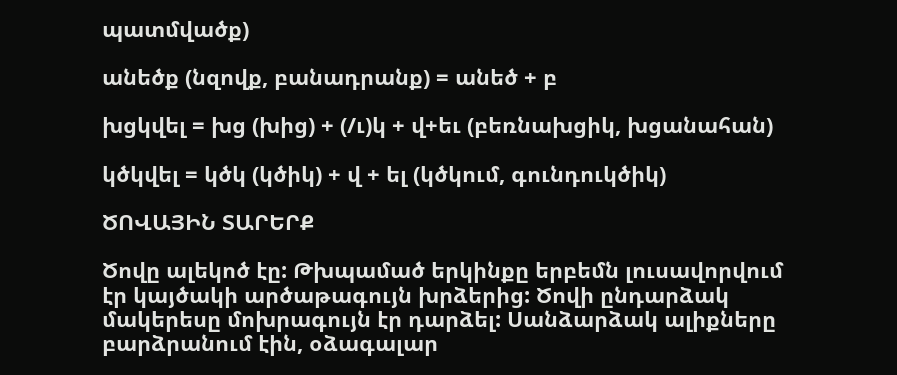պատմվածք)

անեծք (նզովք, բանադրանք) = անեծ + բ

խցկվել = խց (խից) + (/ւ)կ + վ+եւ (բեռնախցիկ, խցանահան)

կծկվել = կծկ (կծիկ) + վ + ել (կծկում, գունդուկծիկ)

ԾՈՎԱՅԻՆ ՏԱՐԵՐՔ

Ծովը ալեկոծ էը: Թխպամած երկինքը երբեմն լուսավորվում էր կայծակի արծաթագույն խրձերից: Ծովի ընդարձակ մակերեսը մոխրագույն էր դարձել: Սանձարձակ ալիքները բարձրանում էին, օձագալար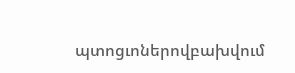պտոցւոներովբախվում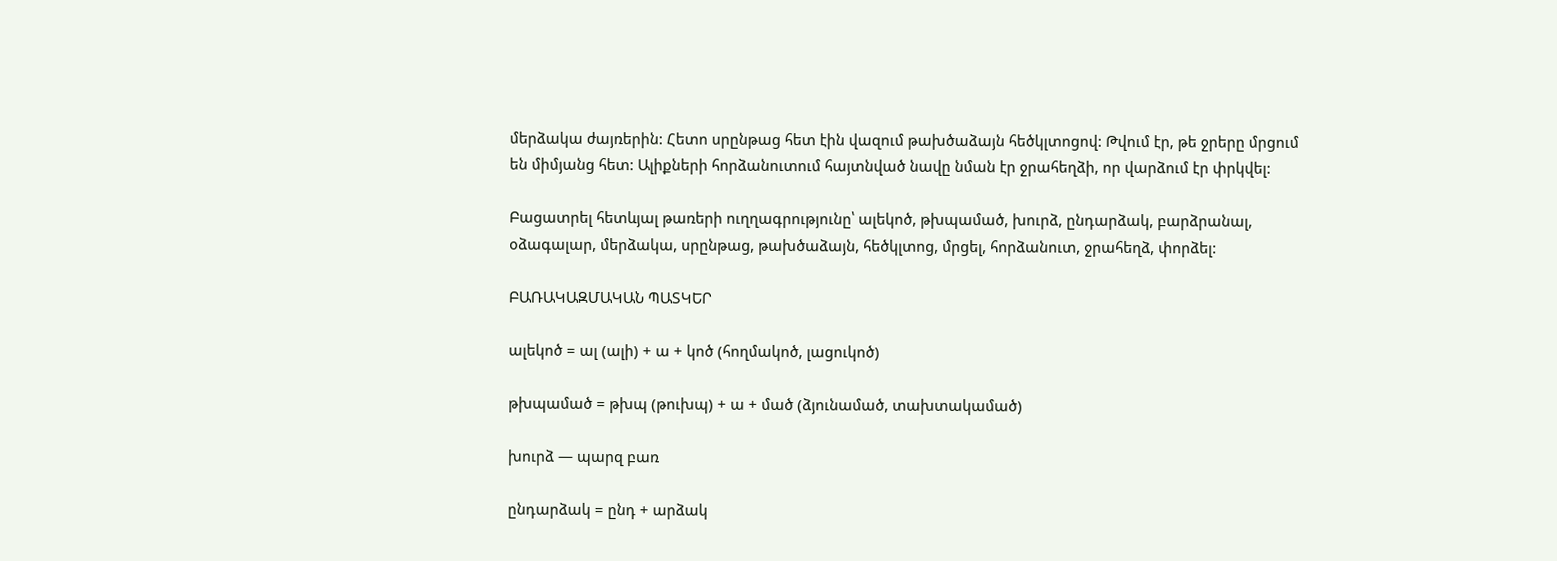մերձակա ժայռերին: Հետո սրընթաց հետ էին վազում թախծաձայն հեծկլտոցով: Թվում էր, թե ջրերը մրցում են միմյանց հետ: Ալիքների հորձանուտում հայտնված նավը նման էր ջրահեղձի, որ վարձում էր փրկվել:

Բացատրել հետևյալ թառերի ուղղագրությունը՝ ալեկոծ, թխպամած, խուրձ, ընդարձակ, բարձրանալ, օձագալար, մերձակա, սրընթաց, թախծաձայն, հեծկլտոց, մրցել, հորձանուտ, ջրահեղձ, փորձել:

ԲԱՌԱԿԱԶՄԱԿԱՆ ՊԱՏԿԵՐ

ալեկոծ = ալ (ալի) + ա + կոծ (հողմակոծ, լացուկոծ)

թխպամած = թխպ (թուխպ) + ա + մած (ձյունամած, տախտակամած)

խուրձ — պարզ բառ

ընդարձակ = ընդ + արձակ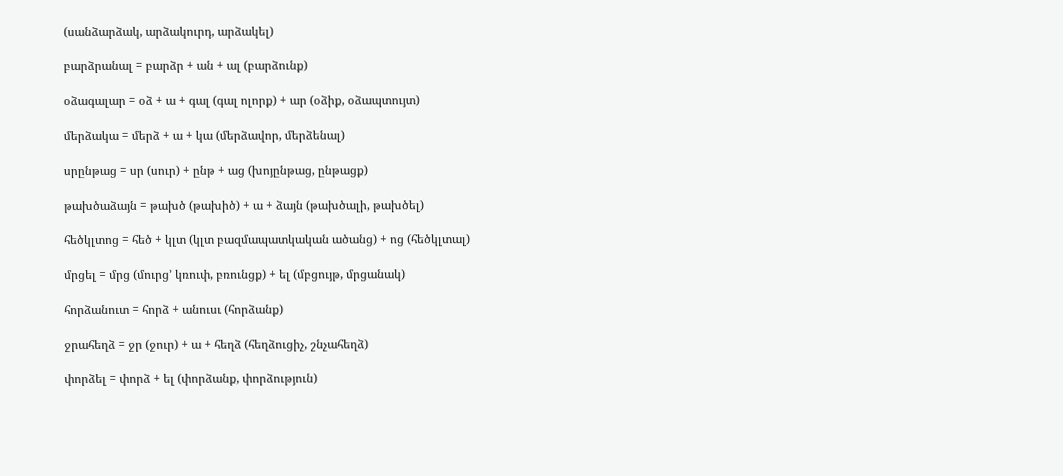(սանձարձակ, արձակուրդ, արձակել)

բարձրանալ = բարձր + ան + ալ (բարձունք)

օձագալար = օձ + ա + գալ (գալ ոլորք) + ար (օձիք, օձապտույտ)

մերձակա = մերձ + ա + կա (մերձավոր, մերձենալ)

սրընթաց = սր (սուր) + ընթ + աց (խոյընթաց, ընթացք)

թախծաձայն = թախծ (թախիծ) + ա + ձայն (թախծալի, թախծել)

հեծկլտոց = հեծ + կլտ (կլտ բազմապատկական ածանց) + ոց (հեծկլտալ)

մրցել = մրց (մուրց’ կռուփ, բռունցք) + ել (մբցույթ, մրցանակ)

հորձանուտ = հորձ + անուսւ (հորձանք)

ջրահեղձ = ջր (ջուր) + ա + հեղձ (հեղձուցիչ, շնչահեղձ)

փորձել = փորձ + ել (փորձանք, փորձություն)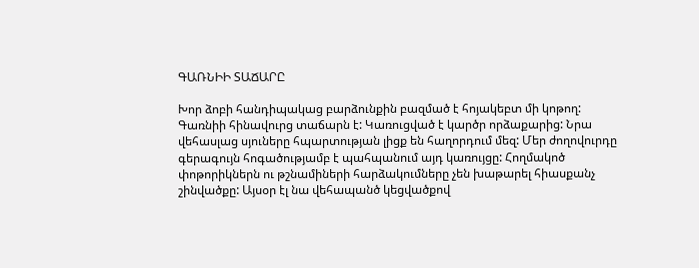ԳԱՌՆԻԻ ՏԱՃԱՐԸ

Խոր ձոբի հանդիպակաց բարձունքին բազմած է հոյակեբտ մի կոթող: Գառնիի հինավուրց տաճարն է: Կառուցված է կարծր որձաքարից: Նրա վեհասլաց սյուները հպարտության լիցք են հաղորդում մեզ: Մեր ժողովուրդը գերագույն հոգածությամբ է պահպանում այդ կառույցը: Հողմակոծ փոթորիկներն ու թշնամիների հարձակումները չեն խաթարել հիասքանչ շինվածքը: Այսօր էլ նա վեհապանծ կեցվածքով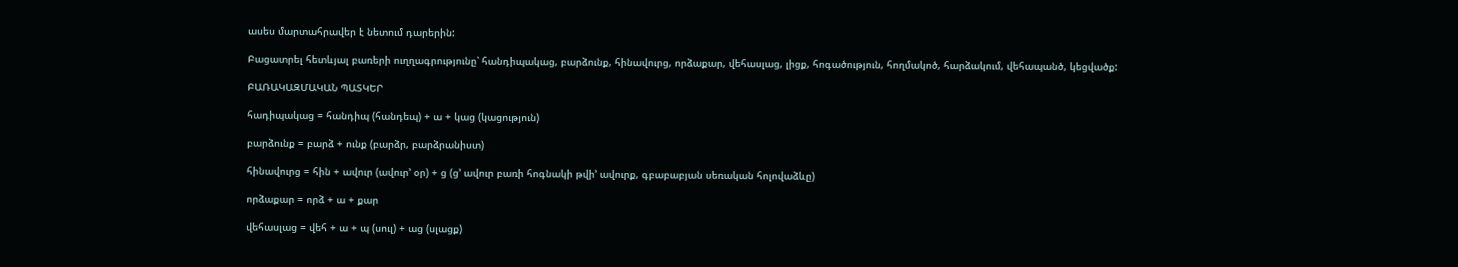ասես մարտահրավեր է նետում դարերին:

Բացատրել հետևյալ բառերի ուղղագրությունը՝ հանդիպակաց, բարձունք, հինավուրց, որձաքար, վեհասլաց, լիցք, հոգածություն, հողմակոծ, հարձակում, վեհապանծ, կեցվածք:

ԲԱՌԱԿԱԶՄԱԿԱՆ ՊԱՏԿԵՐ

հադիպակաց = հանդիպ (հանդեպ) + ա + կաց (կացություն)

բարձունք = բարձ + ունք (բարձր, բարձրանիստ)

հինավուրց = հին + ավուր (ավուր’ օր) + ց (ց’ ավուր բառի հոգնակի թվի’ ավուրք, գբաբաբյան սեռական հոլովաձևը)

որձաքար = որձ + ա + քար

վեհասլաց = վեհ + ա + պ (սուլ) + աց (սլացք)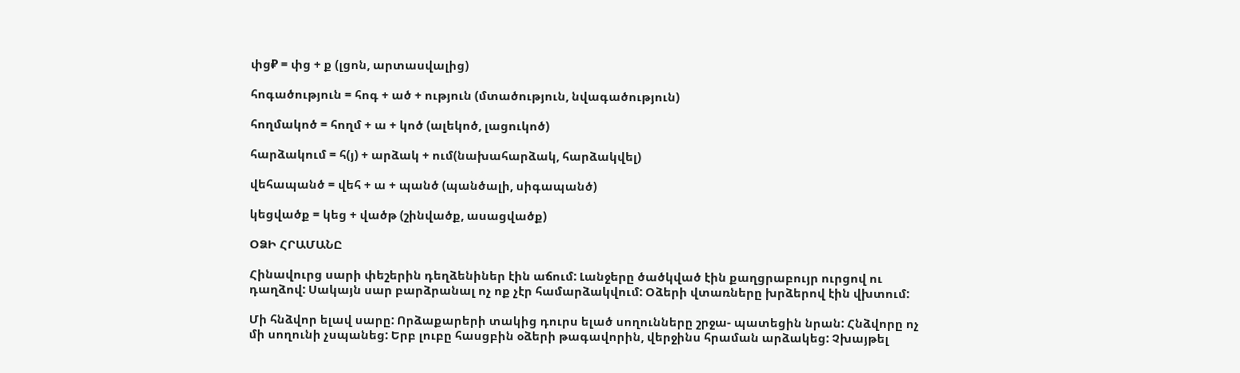փց₽ = փց + ք (լցոն, արտասվալից)

հոգածություն = հոգ + ած + ություն (մտածություն, նվագածություն)

հողմակոծ = հողմ + ա + կոծ (ալեկոծ, լացուկոծ)

հարձակում = հ(յ) + արձակ + ում(նախահարձակ, հարձակվել)

վեհապանծ = վեհ + ա + պանծ (պանծալի, սիգապանծ)

կեցվածք = կեց + վածթ (շինվածք, ասացվածք)

ՕՁԻ ՀՐԱՄԱՆԸ

Հինավուրց սարի փեշերին դեղձենիներ էին աճում: Լանջերը ծածկված էին քաղցրաբույր ուրցով ու դաղձով: Սակայն սար բարձրանալ ոչ ոք չէր համարձակվում: Օձերի վտառները խրձերով էին վխտում:

Մի հնձվոր ելավ սարը: Որձաքարերի տակից դուրս ելած սողունները շրջա- պատեցին նրան: Հնձվորը ոչ մի սողունի չսպանեց: Երբ լուբը հասցբին օձերի թագավորին, վերջինս հրաման արձակեց: Չխայթել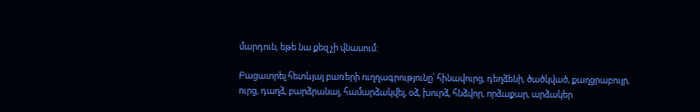մարդուն, եթե նա քեզ չի վնասում:

Բացատրել հետևյալ բառերի ուղղագրությունը՝ հինավուրց, դեղձենի, ծածկված, քաղցրաբույր, ուրց, դաղձ, բարձրանալ, համարձակվել, օձ, խուրձ, հնձվոր, որձաքար, արձակեր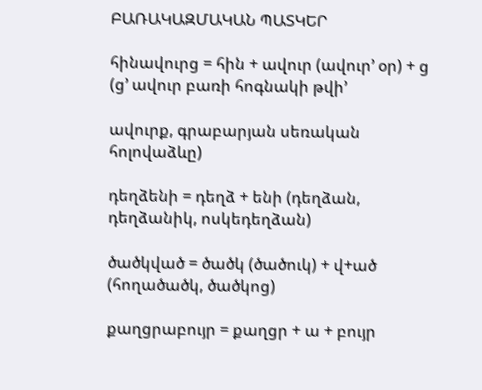ԲԱՌԱԿԱԶՄԱԿԱՆ ՊԱՏԿԵՐ

հինավուրց = հին + ավուր (ավուր’ օր) + ց (ց’ ավուր բառի հոգնակի թվի’

ավուրք, գրաբարյան սեռական հոլովաձևը)

դեղձենի = դեղձ + ենի (դեղձան, դեղձանիկ, ոսկեդեղձան)

ծածկված = ծածկ (ծածուկ) + վ+ած (հողածածկ, ծածկոց)

քաղցրաբույր = քաղցր + ա + բույր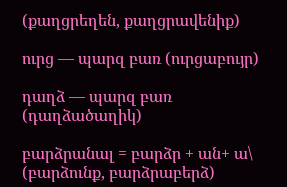(քաղցրեղեն, քաղցրավենիք)

ուրց — պարզ բառ (ուրցաբույր)

դաղձ — պարզ բառ (դաղձածաղիկ)

բարձրանալ = բարձր + ան+ ա\ (բարձունք, բարձրաբերձ)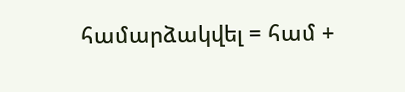համարձակվել = համ +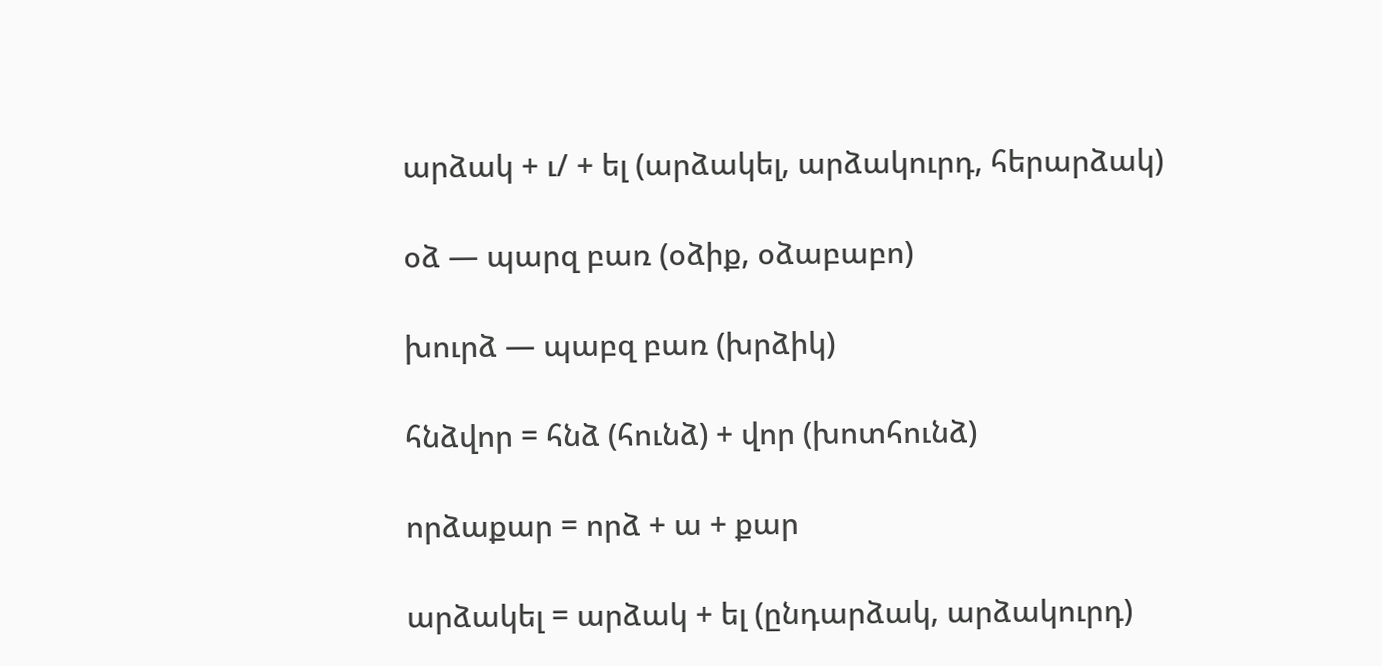արձակ + ւ/ + ել (արձակել, արձակուրդ, հերարձակ)

օձ — պարզ բառ (օձիք, օձաբաբո)

խուրձ — պաբզ բառ (խրձիկ)

հնձվոր = հնձ (հունձ) + վոր (խոտհունձ)

որձաքար = որձ + ա + քար

արձակել = արձակ + ել (ընդարձակ, արձակուրդ)